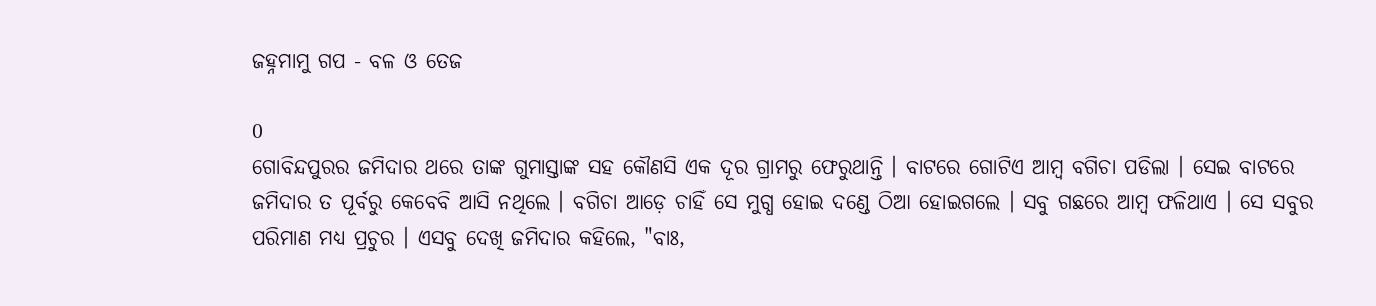ଜହ୍ନମାମୁ ଗପ - ବଳ ଓ ତେଜ

0
ଗୋବିନ୍ଦପୁରର ଜମିଦାର ଥରେ ତାଙ୍କ ଗୁମାସ୍ତାଙ୍କ ସହ କୌଣସି ଏକ ଦୂର ଗ୍ରାମରୁ ଫେରୁଥାନ୍ତି । ବାଟରେ ଗୋଟିଏ ଆମ୍ବ ବଗିଚା ପଡିଲା । ସେଇ ବାଟରେ ଜମିଦାର ତ ପୂର୍ବରୁ କେବେବି ଆସି ନଥିଲେ । ବଗିଚା ଆଡ଼େ ଚାହିଁ ସେ ମୁଗ୍ଧ ହୋଇ ଦଣ୍ଡେ ଠିଆ ହୋଇଗଲେ । ସବୁ ଗଛରେ ଆମ୍ବ ଫଳିଥାଏ । ସେ ସବୁର ପରିମାଣ ମଧ୍ୟ ପ୍ରଚୁର । ଏସବୁ ଦେଖି ଜମିଦାର କହିଲେ, "ବାଃ,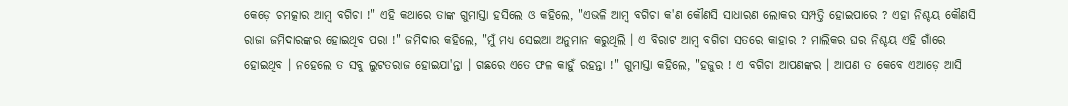କେଡ଼େ ଚମତ୍କାର ଆମ୍ବ ବଗିଚା !" ଏହି କଥାରେ ତାଙ୍କ ଗୁମାସ୍ତା ହସିଲେ ଓ କହିଲେ, "ଏଭଳି ଆମ୍ବ ବଗିଚା କ'ଣ କୌଣସି ସାଧାରଣ ଲୋକର ସମ୍ପତ୍ତି ହୋଇପାରେ ? ଏହା ନିଶ୍ଚୟ କୌଣସି ରାଜା ଜମିଦାରଙ୍କର ହୋଇଥିବ ପରା !" ଜମିଦାର କହିଲେ, "ମୁଁ ମଧ୍ୟ ସେଇଆ ଅନୁମାନ କରୁଥିଲି । ଏ ବିରାଟ ଆମ୍ବ ବଗିଚା ସତରେ କାହାର ? ମାଲିକର ଘର ନିଶ୍ଚୟ ଏହି ଗାଁରେ ହୋଇଥିବ । ନହେଲେ ତ ସବୁ ଲୁଟତରାଜ ହୋଇଯା'ନ୍ତା । ଗଛରେ ଏତେ ଫଳ କାହୁଁ ରହନ୍ତା !" ଗୁମାସ୍ତା କହିଲେ, "ହଜୁର ! ଏ ବଗିଚା ଆପଣଙ୍କର । ଆପଣ ତ କେବେ ଏଆଡ଼େ ଆସି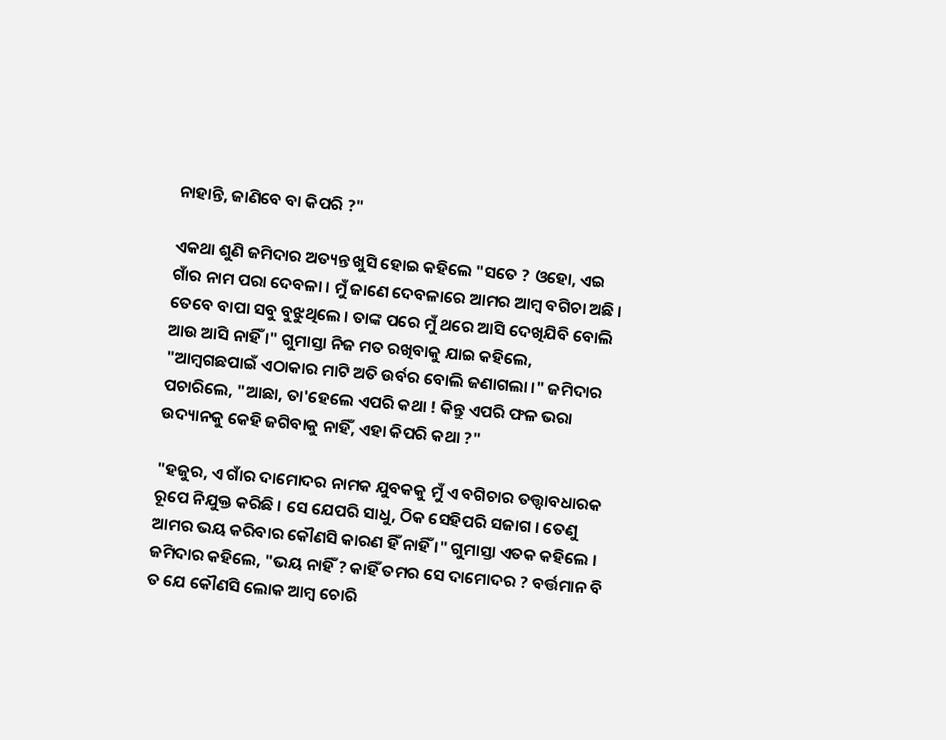ନାହାନ୍ତି, ଜାଣିବେ ବା କିପରି ?"

ଏକଥା ଶୁଣି ଜମିଦାର ଅତ୍ୟନ୍ତ ଖୁସି ହୋଇ କହିଲେ "ସତେ ? ଓହୋ, ଏଇ ଗାଁର ନାମ ପରା ଦେବଳା । ମୁଁ ଜାଣେ ଦେବଳାରେ ଆମର ଆମ୍ବ ବଗିଚା ଅଛି । ତେବେ ବାପା ସବୁ ବୁଝୁଥିଲେ । ତାଙ୍କ ପରେ ମୁଁ ଥରେ ଆସି ଦେଖିଯିବି ବୋଲି ଆଉ ଆସି ନାହିଁ ।" ଗୁମାସ୍ତା ନିଜ ମତ ରଖିବାକୁ ଯାଇ କହିଲେ, "ଆମ୍ବଗଛପାଇଁ ଏଠାକାର ମାଟି ଅତି ଉର୍ବର ବୋଲି ଜଣାଗଲା ।" ଜମିଦାର ପଚାରିଲେ, "ଆଛା, ତା'ହେଲେ ଏପରି କଥା ! କିନ୍ତୁ ଏପରି ଫଳ ଭରା ଉଦ୍ୟାନକୁ କେହି ଜଗିବାକୁ ନାହିଁ, ଏହା କିପରି କଥା ?"

"ହଜୁର, ଏ ଗାଁର ଦାମୋଦର ନାମକ ଯୁବକକୁ ମୁଁ ଏ ବଗିଚାର ତତ୍ତ୍ୱାବଧାରକ ରୂପେ ନିଯୁକ୍ତ କରିଛି । ସେ ଯେପରି ସାଧୁ, ଠିକ ସେହିପରି ସଜାଗ । ତେଣୁ ଆମର ଭୟ କରିବାର କୌଣସି କାରଣ ହିଁ ନାହିଁ ।" ଗୁମାସ୍ତା ଏତକ କହିଲେ । ଜମିଦାର କହିଲେ, "ଭୟ ନାହିଁ ? କାହିଁ ତମର ସେ ଦାମୋଦର ? ବର୍ତ୍ତମାନ ବି ତ ଯେ କୌଣସି ଲୋକ ଆମ୍ବ ଚୋରି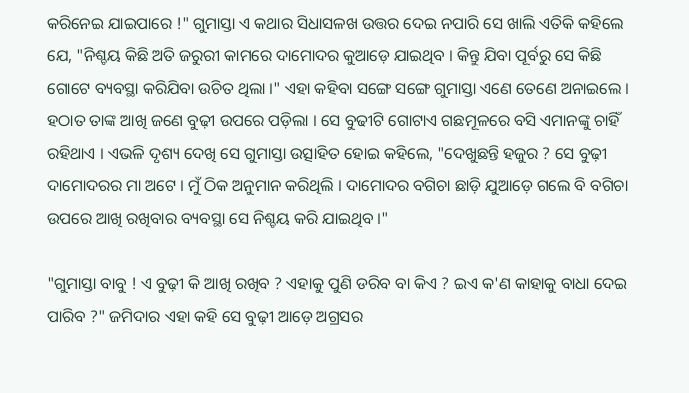କରିନେଇ ଯାଇପାରେ !" ଗୁମାସ୍ତା ଏ କଥାର ସିଧାସଳଖ ଉତ୍ତର ଦେଇ ନପାରି ସେ ଖାଲି ଏତିକି କହିଲେ ଯେ, "ନିଶ୍ଚୟ କିଛି ଅତି ଜରୁରୀ କାମରେ ଦାମୋଦର କୁଆଡ଼େ ଯାଇଥିବ । କିନ୍ତୁ ଯିବା ପୂର୍ବରୁ ସେ କିଛି ଗୋଟେ ବ୍ୟବସ୍ଥା କରିଯିବା ଉଚିତ ଥିଲା ।" ଏହା କହିବା ସଙ୍ଗେ ସଙ୍ଗେ ଗୁମାସ୍ତା ଏଣେ ତେଣେ ଅନାଇଲେ । ହଠାତ ତାଙ୍କ ଆଖି ଜଣେ ବୁଢ଼ୀ ଉପରେ ପଡ଼ିଲା । ସେ ବୁଢୀଟି ଗୋଟାଏ ଗଛମୂଳରେ ବସି ଏମାନଙ୍କୁ ଚାହିଁ ରହିଥାଏ । ଏଭଳି ଦୃଶ୍ୟ ଦେଖି ସେ ଗୁମାସ୍ତା ଉତ୍ସାହିତ ହୋଇ କହିଲେ, "ଦେଖୁଛନ୍ତି ହଜୁର ? ସେ ବୁଢ଼ୀ ଦାମୋଦରର ମା ଅଟେ । ମୁଁ ଠିକ ଅନୁମାନ କରିଥିଲି । ଦାମୋଦର ବଗିଚା ଛାଡ଼ି ଯୁଆଡ଼େ ଗଲେ ବି ବଗିଚା ଉପରେ ଆଖି ରଖିବାର ବ୍ୟବସ୍ଥା ସେ ନିଶ୍ଚୟ କରି ଯାଇଥିବ ।"

"ଗୁମାସ୍ତା ବାବୁ ! ଏ ବୁଢ଼ୀ କି ଆଖି ରଖିବ ? ଏହାକୁ ପୁଣି ଡରିବ ବା କିଏ ? ଇଏ କ'ଣ କାହାକୁ ବାଧା ଦେଇ ପାରିବ ?" ଜମିଦାର ଏହା କହି ସେ ବୁଢ଼ୀ ଆଡ଼େ ଅଗ୍ରସର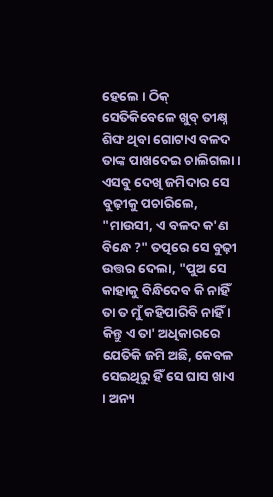ହେଲେ । ଠିକ୍ ସେତିକିବେଳେ ଖୁବ୍ ତୀକ୍ଷ୍ନ ଶିଙ୍ଘ ଥିବା ଗୋଟାଏ ବଳଦ ତାଙ୍କ ପାଖଦେଇ ଚାଲିଗଲା । ଏସବୁ ଦେଖି ଜମିଦାର ସେ ବୁଢ଼ୀକୁ ପଚାରିଲେ, "ମାଉସୀ, ଏ ବଳଦ କ'ଣ ବିନ୍ଧେ ?" ତତ୍ପରେ ସେ ବୁଢ଼ୀ ଉତ୍ତର ଦେଲା, "ପୁଅ ସେ କାହାକୁ ବିନ୍ଧିଦେବ କି ନାହିଁ ତା ତ ମୁଁ କହିପାରିବି ନାହିଁ । କିନ୍ତୁ ଏ ତା' ଅଧିକାରରେ ଯେତିକି ଜମି ଅଛି, କେବଳ ସେଇଥିରୁ ହିଁ ସେ ଘାସ ଖାଏ । ଅନ୍ୟ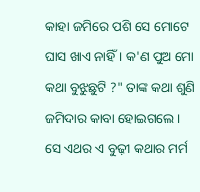କାହା ଜମିରେ ପଶି ସେ ମୋଟେ ଘାସ ଖାଏ ନାହିଁ । କ'ଣ ପୁଅ ମୋ କଥା ବୁଝୁଛୁଟି ?" ତାଙ୍କ କଥା ଶୁଣି ଜମିଦାର କାବା ହୋଇଗଲେ । ସେ ଏଥର ଏ ବୁଢ଼ୀ କଥାର ମର୍ମ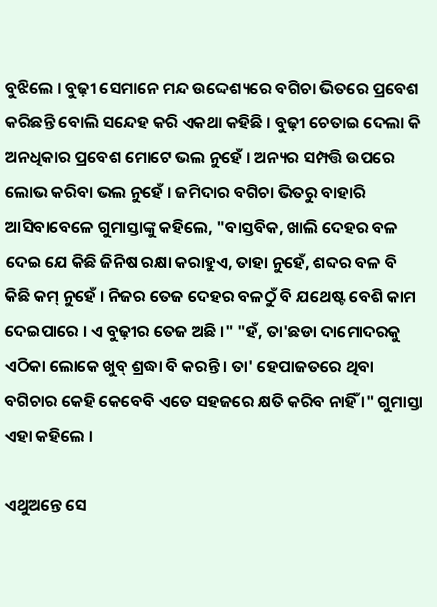ବୁଝିଲେ । ବୁଢ଼ୀ ସେମାନେ ମନ୍ଦ ଉଦ୍ଦେଶ୍ୟରେ ବଗିଚା ଭିତରେ ପ୍ରବେଶ କରିଛନ୍ତି ବୋଲି ସନ୍ଦେହ କରି ଏକଥା କହିଛି । ବୁଢ଼ୀ ଚେତାଇ ଦେଲା କି ଅନଧିକାର ପ୍ରବେଶ ମୋଟେ ଭଲ ନୁହେଁ । ଅନ୍ୟର ସମ୍ପତ୍ତି ଉପରେ ଲୋଭ କରିବା ଭଲ ନୁହେଁ । ଜମିଦାର ବଗିଚା ଭିତରୁ ବାହାରି ଆସିବାବେଳେ ଗୁମାସ୍ତାଙ୍କୁ କହିଲେ, "ବାସ୍ତବିକ, ଖାଲି ଦେହର ବଳ ଦେଇ ଯେ କିଛି ଜିନିଷ ରକ୍ଷା କରାହୁଏ, ତାହା ନୁହେଁ, ଶବ୍ଦର ବଳ ବି କିଛି କମ୍ ନୁହେଁ । ନିଜର ତେଜ ଦେହର ବଳଠୁଁ ବି ଯଥେଷ୍ଟ ବେଶି କାମ ଦେଇପାରେ । ଏ ବୁଢ଼ୀର ତେଜ ଅଛି ।" "ହଁ, ତା'ଛଡା ଦାମୋଦରକୁ ଏଠିକା ଲୋକେ ଖୁବ୍ ଶ୍ରଦ୍ଧା ବି କରନ୍ତି । ତା' ହେପାଜତରେ ଥିବା ବଗିଚାର କେହି କେବେବି ଏତେ ସହଜରେ କ୍ଷତି କରିବ ନାହିଁ ।" ଗୁମାସ୍ତା ଏହା କହିଲେ ।

ଏଥୁଅନ୍ତେ ସେ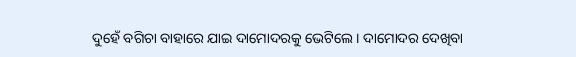ଦୁହେଁ ବଗିଚା ବାହାରେ ଯାଇ ଦାମୋଦରକୁ ଭେଟିଲେ । ଦାମୋଦର ଦେଖିବା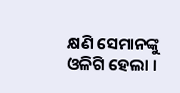କ୍ଷଣି ସେମାନଙ୍କୁ ଓଳିଗି ହେଲା ।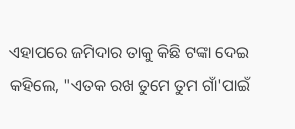ଏହାପରେ ଜମିଦାର ତାକୁ କିଛି ଟଙ୍କା ଦେଇ କହିଲେ, "ଏତକ ରଖ ତୁମେ ତୁମ ଗାଁ'ପାଇଁ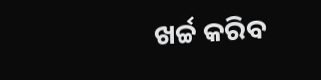ଖର୍ଚ୍ଚ କରିବ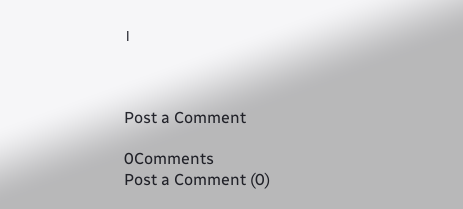।



Post a Comment

0Comments
Post a Comment (0)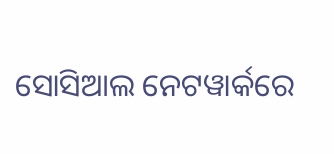ସୋସିଆଲ ନେଟୱାର୍କରେ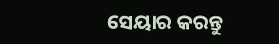ସେୟାର କରନ୍ତୁ